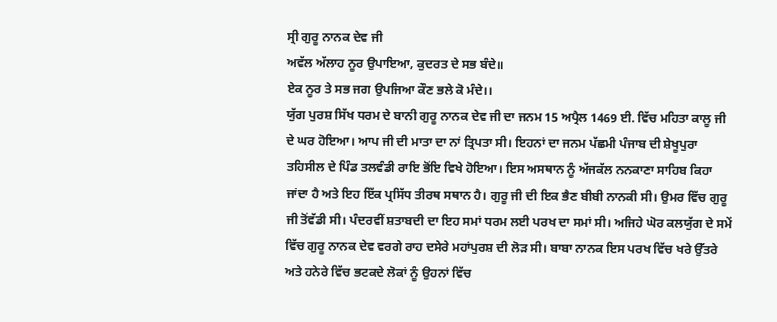ਸ੍ਰੀ ਗੁਰੂ ਨਾਨਕ ਦੇਵ ਜੀ
ਅਵੱਲ ਅੱਲਾਹ ਨੂਰ ਉਪਾਇਆ, ਕੁਦਰਤ ਦੇ ਸਭ ਬੰਦੇ॥
ਏਕ ਨੂਰ ਤੇ ਸਭ ਜਗ ਉਪਜਿਆ ਕੌਣ ਭਲੇ ਕੋ ਮੰਦੇ।।
ਯੁੱਗ ਪੁਰਸ਼ ਸਿੱਖ ਧਰਮ ਦੇ ਬਾਨੀ ਗੁਰੂ ਨਾਨਕ ਦੇਵ ਜੀ ਦਾ ਜਨਮ 15 ਅਪ੍ਰੈਲ 1469 ਈ. ਵਿੱਚ ਮਹਿਤਾ ਕਾਲੂ ਜੀ ਦੇ ਘਰ ਹੋਇਆ। ਆਪ ਜੀ ਦੀ ਮਾਤਾ ਦਾ ਨਾਂ ਤ੍ਰਿਪਤਾ ਸੀ। ਇਹਨਾਂ ਦਾ ਜਨਮ ਪੱਛਮੀ ਪੰਜਾਬ ਦੀ ਸ਼ੇਖੂਪੁਰਾ ਤਹਿਸੀਲ ਦੇ ਪਿੰਡ ਤਲਵੰਡੀ ਰਾਇ ਭੋਂਇ ਵਿਖੇ ਹੋਇਆ। ਇਸ ਅਸਥਾਨ ਨੂੰ ਅੱਜਕੱਲ ਨਨਕਾਣਾ ਸਾਹਿਬ ਕਿਹਾ ਜਾਂਦਾ ਹੈ ਅਤੇ ਇਹ ਇੱਕ ਪ੍ਰਸਿੱਧ ਤੀਰਥ ਸਥਾਨ ਹੈ। ਗੁਰੂ ਜੀ ਦੀ ਇਕ ਭੈਣ ਬੀਬੀ ਨਾਨਕੀ ਸੀ। ਉਮਰ ਵਿੱਚ ਗੁਰੂ ਜੀ ਤੋਂਵੱਡੀ ਸੀ। ਪੰਦਰਵੀਂ ਸ਼ਤਾਬਦੀ ਦਾ ਇਹ ਸਮਾਂ ਧਰਮ ਲਈ ਪਰਖ ਦਾ ਸਮਾਂ ਸੀ। ਅਜਿਹੇ ਘੋਰ ਕਲਯੁੱਗ ਦੇ ਸਮੇਂ ਵਿੱਚ ਗੁਰੂ ਨਾਨਕ ਦੇਵ ਵਰਗੇ ਰਾਹ ਦਸੇਰੇ ਮਹਾਂਪੁਰਸ਼ ਦੀ ਲੋੜ ਸੀ। ਬਾਬਾ ਨਾਨਕ ਇਸ ਪਰਖ ਵਿੱਚ ਖਰੇ ਉੱਤਰੇ ਅਤੇ ਹਨੇਰੇ ਵਿੱਚ ਭਟਕਦੇ ਲੋਕਾਂ ਨੂੰ ਉਹਨਾਂ ਵਿੱਚ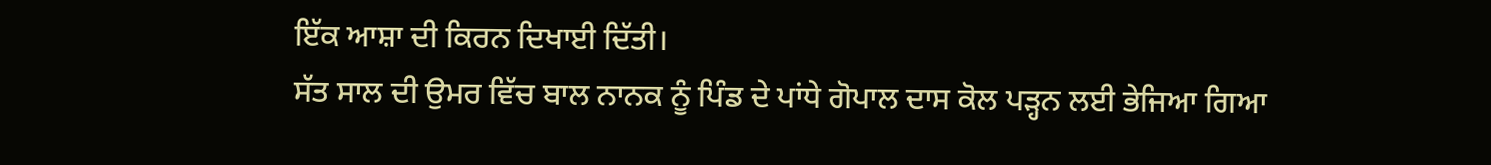ਇੱਕ ਆਸ਼ਾ ਦੀ ਕਿਰਨ ਦਿਖਾਈ ਦਿੱਤੀ।
ਸੱਤ ਸਾਲ ਦੀ ਉਮਰ ਵਿੱਚ ਬਾਲ ਨਾਨਕ ਨੂੰ ਪਿੰਡ ਦੇ ਪਾਂਧੇ ਗੋਪਾਲ ਦਾਸ ਕੋਲ ਪੜ੍ਹਨ ਲਈ ਭੇਜਿਆ ਗਿਆ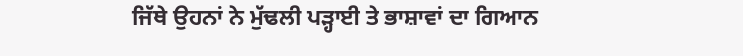ਜਿੱਥੇ ਉਹਨਾਂ ਨੇ ਮੁੱਢਲੀ ਪੜ੍ਹਾਈ ਤੇ ਭਾਸ਼ਾਵਾਂ ਦਾ ਗਿਆਨ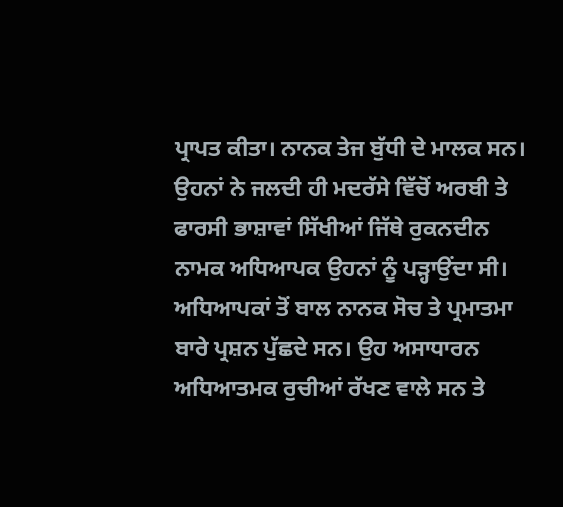ਪ੍ਰਾਪਤ ਕੀਤਾ। ਨਾਨਕ ਤੇਜ ਬੁੱਧੀ ਦੇ ਮਾਲਕ ਸਨ। ਉਹਨਾਂ ਨੇ ਜਲਦੀ ਹੀ ਮਦਰੱਸੇ ਵਿੱਚੋਂ ਅਰਬੀ ਤੇ ਫਾਰਸੀ ਭਾਸ਼ਾਵਾਂ ਸਿੱਖੀਆਂ ਜਿੱਥੇ ਰੁਕਨਦੀਨ ਨਾਮਕ ਅਧਿਆਪਕ ਉਹਨਾਂ ਨੂੰ ਪੜ੍ਹਾਉਂਦਾ ਸੀ। ਅਧਿਆਪਕਾਂ ਤੋਂ ਬਾਲ ਨਾਨਕ ਸੋਚ ਤੇ ਪ੍ਰਮਾਤਮਾ ਬਾਰੇ ਪ੍ਰਸ਼ਨ ਪੁੱਛਦੇ ਸਨ। ਉਹ ਅਸਾਧਾਰਨ ਅਧਿਆਤਮਕ ਰੁਚੀਆਂ ਰੱਖਣ ਵਾਲੇ ਸਨ ਤੇ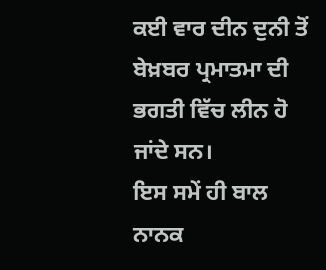ਕਈ ਵਾਰ ਦੀਨ ਦੁਨੀ ਤੋਂ ਬੇਖ਼ਬਰ ਪ੍ਰਮਾਤਮਾ ਦੀ ਭਗਤੀ ਵਿੱਚ ਲੀਨ ਹੋ ਜਾਂਦੇ ਸਨ।
ਇਸ ਸਮੇਂ ਹੀ ਬਾਲ ਨਾਨਕ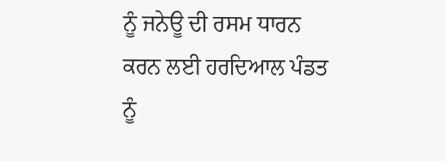ਨੂੰ ਜਨੇਊ ਦੀ ਰਸਮ ਧਾਰਨ ਕਰਨ ਲਈ ਹਰਦਿਆਲ ਪੰਡਤ ਨੂੰ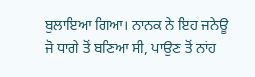ਬੁਲਾਇਆ ਗਿਆ। ਨਾਨਕ ਨੇ ਇਹ ਜਨੇਊ ਜੋ ਧਾਗੇ ਤੋਂ ਬਣਿਆ ਸੀ, ਪਾਉਣ ਤੋਂ ਨਾਂਹ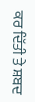ਕਰ ਦਿੱਤੀ ਤੇ ਸ਼ਬਦ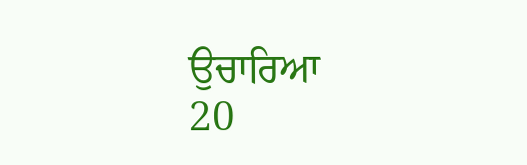ਉਚਾਰਿਆ
20